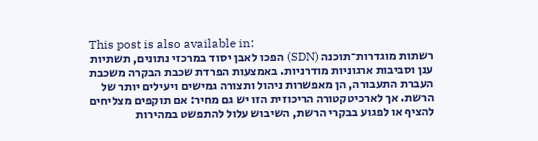This post is also available in:
רשתות מוגדרות־תוכנה (SDN) הפכו לאבן יסוד במרכזי נתונים, תשתיות ענן וסביבות ארגוניות מודרניות. באמצעות הפרדת שכבת הבקרה משכבת העברת התעבורה, הן מאפשרות ניהול ותצורה גמישים ויעילים יותר של הרשת. אך לארכיטקטורה הריכוזית הזו יש גם מחיר: אם תוקפים מצליחים להציף או לפגוע בבקרי הרשת, השיבוש עלול להתפשט במהירות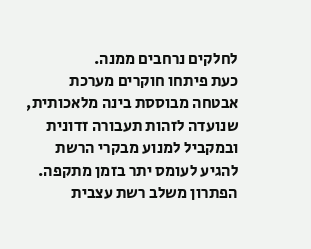לחלקים נרחבים ממנה.
כעת פיתחו חוקרים מערכת אבטחה מבוססת בינה מלאכותית, שנועדה לזהות תעבורה זדונית ובמקביל למנוע מבקרי הרשת להגיע לעומס יתר בזמן מתקפה. הפתרון משלב רשת עצבית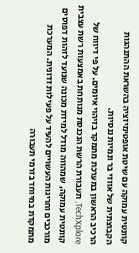קוונטית עמוקה עם שיטת אופטימיזציה בהשראת ההתנהגות הקבוצתית של אווזי בר ונמיות ננסיות.
הרכיב הראשון במערכת מתמקד בזיהוי איומים. על פי דיווח של TechXplore, תעבורת הרשת הנכנסת מנותחת באמצעות רשת עצבית קוונטית עמוקה, שמהווה מודל למידת מכונה שנועד לזהות דפוסים מורכבים וחריגות העשויים להעיד על פעילות זדונית. המערכת מתמקדת במיוחד בזרמי תעבורה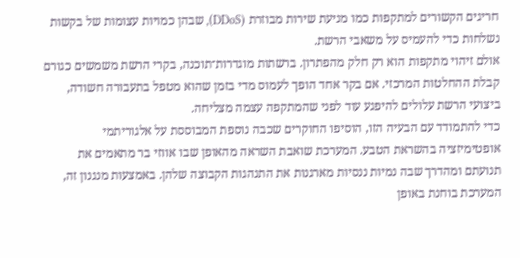חריגים הקשורים למתקפות כמו מניעת שירות מבוזרת (DDoS), שבהן כמויות עצומות של בקשות נשלחות כדי להעמיס על משאבי הרשת.
אולם זיהוי מתקפות הוא רק חלק מהפתרון. ברשתות מוגדרות־תוכנה, בקרי הרשת משמשים כגורם קבלת ההחלטות המרכזי. אם בקר אחד הופך לעמוס מדי בזמן שהוא מטפל בתעבורה חשודה, ביצועי הרשת עלולים להיפגע עוד לפני שהמתקפה עצמה מצליחה.
כדי להתמודד עם הבעיה הזו, הוסיפו החוקרים שכבה נוספת המבוססת על אלגוריתמי אופטימיזציה בהשראת הטבע. המערכת שואבת השראה מהאופן שבו אווזי בר מתאמים את תנועתם ומהדרך שבה נמיות ננסיות מארגנות את התנהגות הקבוצה שלהן. באמצעות מנגנון זה, המערכת בוחנת באופן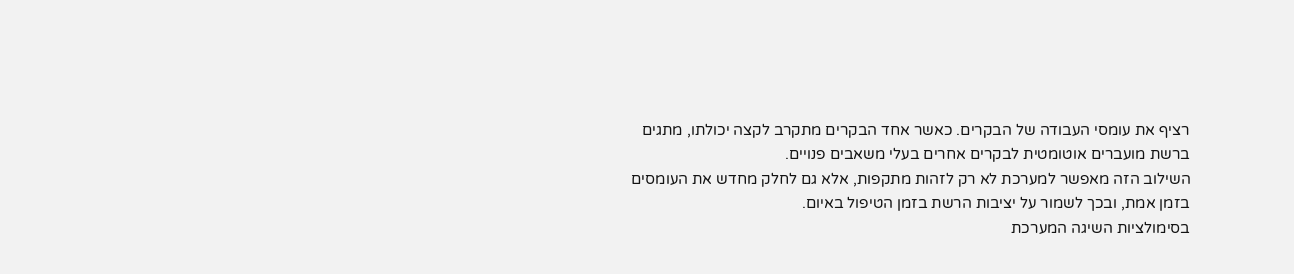רציף את עומסי העבודה של הבקרים. כאשר אחד הבקרים מתקרב לקצה יכולתו, מתגים ברשת מועברים אוטומטית לבקרים אחרים בעלי משאבים פנויים.
השילוב הזה מאפשר למערכת לא רק לזהות מתקפות, אלא גם לחלק מחדש את העומסים בזמן אמת, ובכך לשמור על יציבות הרשת בזמן הטיפול באיום.
בסימולציות השיגה המערכת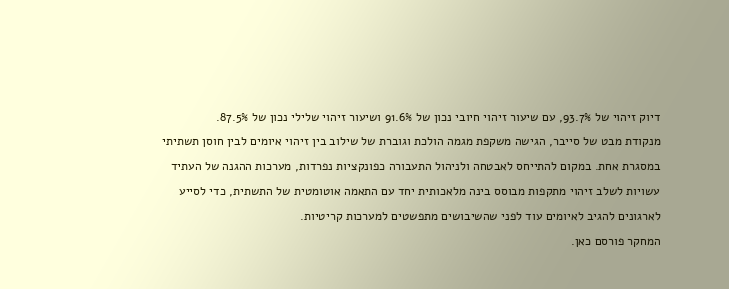דיוק זיהוי של 93.7%, עם שיעור זיהוי חיובי נכון של 91.6% ושיעור זיהוי שלילי נכון של 87.5%.
מנקודת מבט של סייבר, הגישה משקפת מגמה הולכת וגוברת של שילוב בין זיהוי איומים לבין חוסן תשתיתי במסגרת אחת. במקום להתייחס לאבטחה ולניהול התעבורה כפונקציות נפרדות, מערכות ההגנה של העתיד עשויות לשלב זיהוי מתקפות מבוסס בינה מלאכותית יחד עם התאמה אוטומטית של התשתית, כדי לסייע לארגונים להגיב לאיומים עוד לפני שהשיבושים מתפשטים למערכות קריטיות.
המחקר פורסם כאן.